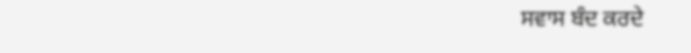ਸਵਾਸ ਬੰਦ ਕਰਦੇ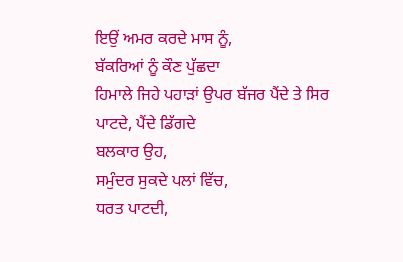ਇਉਂ ਅਮਰ ਕਰਦੇ ਮਾਸ ਨੂੰ,
ਬੱਕਰਿਆਂ ਨੂੰ ਕੌਣ ਪੁੱਛਦਾ
ਹਿਮਾਲੇ ਜਿਹੇ ਪਹਾੜਾਂ ਉਪਰ ਬੱਜਰ ਪੈਂਦੇ ਤੇ ਸਿਰ ਪਾਟਦੇ, ਪੈਂਦੇ ਡਿੱਗਦੇ
ਬਲਕਾਰ ਉਹ,
ਸਮੁੰਦਰ ਸੁਕਦੇ ਪਲਾਂ ਵਿੱਚ,
ਧਰਤ ਪਾਟਦੀ,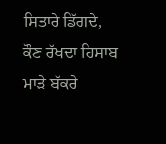ਸਿਤਾਰੇ ਡਿੱਗਦੇ,
ਕੌਣ ਰੱਖਦਾ ਹਿਸਾਬ ਮਾੜੇ ਬੱਕਰੇ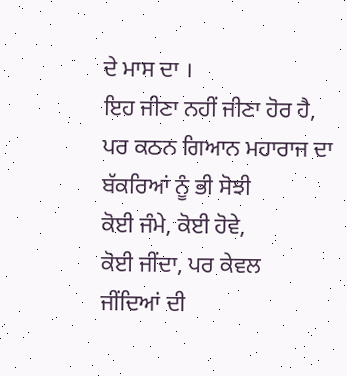ਦੇ ਮਾਸ ਦਾ ।
ਇਹ ਜੀਣਾ ਨਹੀਂ ਜੀਣਾ ਹੋਰ ਹੈ,
ਪਰ ਕਠਨ ਗਿਆਨ ਮਹਾਰਾਜ ਦਾ
ਬੱਕਰਿਆਂ ਨੂੰ ਭੀ ਸੋਝੀ
ਕੋਈ ਜੰਮੇ, ਕੋਈ ਹੋਵੇ,
ਕੋਈ ਜੀਂਦਾ, ਪਰ ਕੇਵਲ
ਜੀਂਦਿਆਂ ਦੀ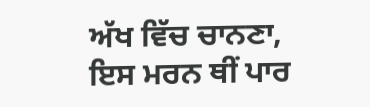ਅੱਖ ਵਿੱਚ ਚਾਨਣਾ,
ਇਸ ਮਰਨ ਥੀਂ ਪਾਰ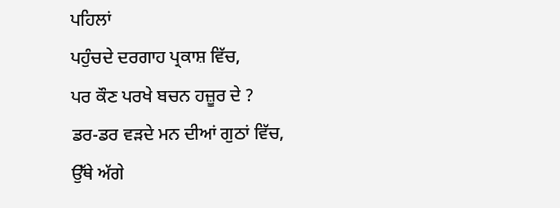ਪਹਿਲਾਂ
ਪਹੁੰਚਦੇ ਦਰਗਾਹ ਪ੍ਰਕਾਸ਼ ਵਿੱਚ,
ਪਰ ਕੌਣ ਪਰਖੇ ਬਚਨ ਹਜ਼ੂਰ ਦੇ ?
ਡਰ-ਡਰ ਵੜਦੇ ਮਨ ਦੀਆਂ ਗੁਠਾਂ ਵਿੱਚ,
ਉੱਥੇ ਅੱਗੇ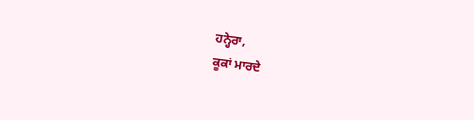ਹਨ੍ਹੇਰਾ,
ਕੂਕਾਂ ਮਾਰਦੇ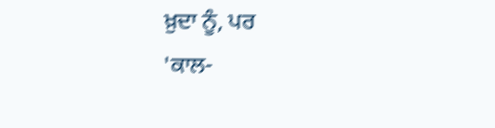ਖ਼ੁਦਾ ਨੂੰ, ਪਰ
'ਕਾਲ-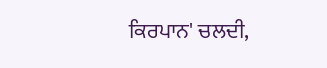ਕਿਰਪਾਨ' ਚਲਦੀ,